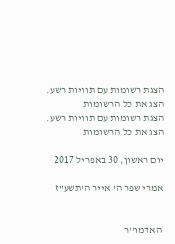הצגת רשומות עם תוויות רשע. הצג את כל הרשומות
הצגת רשומות עם תוויות רשע. הצג את כל הרשומות

יום ראשון, 30 באפריל 2017

אמרי שפר ה' אייר ה'תשע"ז


 האדמו''ר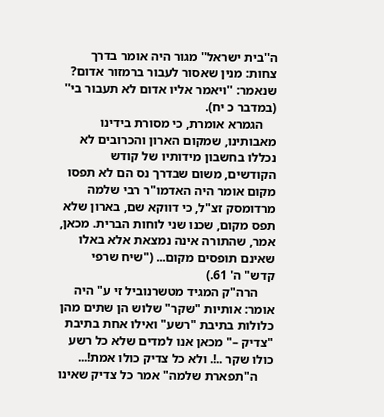ה''בית ישראל'' מגור היה אומר בדרך צחות: מנין שאסור לעבור ברמזור אדום? שנאמר: ''ויאמר אליו אדום לא תעבור בי'' (במדבר כ יח).
    הגמרא אומרת, כי מסורת בידינו מאבותינו, שמקום הארון והכרובים לא נכללו בחשבון מידותיו של קודש הקודשים, משום שבדרך נס הם לא תפסו מקום אומר היה האדמו"ר רבי שלמה מרדומסק זצ"ל, כי דווקא שם, בארון שלא תפס מקום, שכנו שני לוחות הברית. מכאן, אמר, שהתורה אינה נמצאת אלא באלו שאינם תופסים מקום... ("שיח שרפי קדש" ה' 61.)
     הרה"ק המגיד מטשרנוביל זי ע" היה אומר: אותיות "שקר" שלוש הן שתים מהן כלולות בתיבת "רשע" ואילו אחת בתיבת "צדיק –" מכאן אנו למדים שלא כל רשע כולו שקר ..!. ולא כל צדיק כולו אמת!...
     ה"תפארת שלמה" אמר כל צדיק שאינו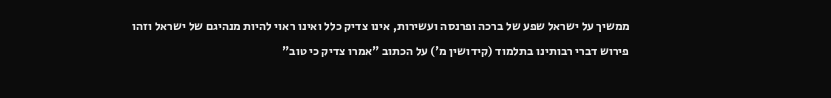ממשיך על ישראל שפע של ברכה ופרנסה ועשירות, אינו צדיק כלל ואינו ראוי להיות מנהיגם של ישראל וזהו פירוש דברי רבותינו בתלמוד (קידושין מ') על הכתוב "אמרו צדיק כי טוב"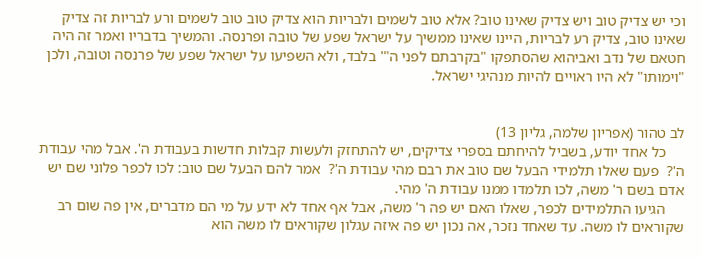וכי יש צדיק טוב ויש צדיק שאינו טוב? אלא טוב לשמים ולבריות הוא צדיק טוב טוב לשמים ורע לבריות זה צדיק שאינו טוב, צדיק רע לבריות, היינו שאינו ממשיך על ישראל שפע של טובה ופרנסה. והמשיך בדבריו ואמר זה היה חטאם של נדב ואביהוא שהסתפקו "בקרבתם לפני ה"' בלבד, ולא השפיעו על ישראל שפע של פרנסה וטובה, ולכן "וימותו" לא היו ראויים להיות מנהיגי ישראל.


לב טהור (אפריון שלמה, גליון 13)
     כל אחד יודע, בשביל להיחתם בספרי צדיקים, יש להתחזק ולעשות קבלות חדשות בעבודת ה'. אבל מהי עבודת ה'?  פעם שאלו תלמידי הבעל שם טוב את רבם מהי עבודת ה'?  אמר להם הבעל שם טוב: לכו לכפר פלוני שם יש אדם בשם ר' משה, לכו תלמדו ממנו עבודת ה' מהי.
     הגיעו התלמידים לכפר, שאלו האם יש פה ר' משה, אבל אף אחד לא ידע על מי הם מדברים, אין פה שום רב שקוראים לו משה. עד שאחד נזכר, אה נכון יש פה איזה עגלון שקוראים לו משה הוא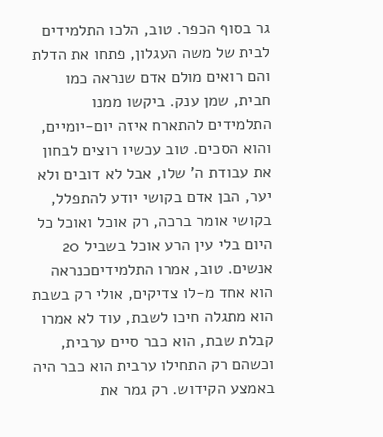גר בסוף הכפר. טוב, הלכו התלמידים לבית של משה העגלון, פתחו את הדלת והם רואים מולם אדם שנראה כמו חבית, שמן ענק. ביקשו ממנו התלמידים להתארח איזה יום-יומיים, והוא הסכים. טוב עכשיו רוצים לבחון את עבודת ה' שלו, אבל לא דובים ולא יער, הבן אדם בקושי יודע להתפלל, בקושי אומר ברכה, רק אוכל ואוכל כל היום בלי עין הרע אוכל בשביל 20 אנשים. טוב, אמרו התלמידיםכנראה הוא אחד מ-לו צדיקים, אולי רק בשבת הוא מתגלה חיכו לשבת, עוד לא אמרו קבלת שבת, הוא כבר סיים ערבית, וכשהם רק התחילו ערבית הוא כבר היה באמצע הקידוש. רק גמר את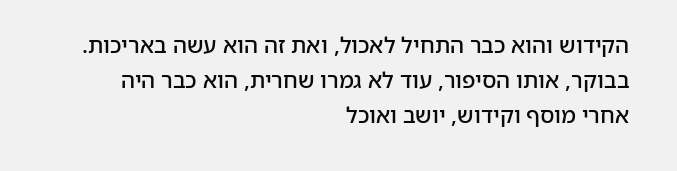הקידוש והוא כבר התחיל לאכול, ואת זה הוא עשה באריכות. בבוקר, אותו הסיפור, עוד לא גמרו שחרית, הוא כבר היה אחרי מוסף וקידוש, יושב ואוכל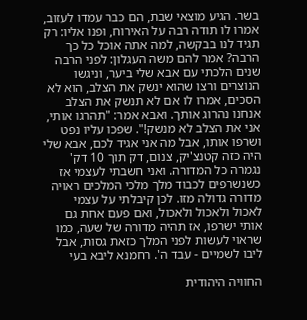בשר. הגיע מוצאי שבת, הם כבר עמדו לעזוב, אמרו לו תודה רבה על האירוח, ופנו אליו: רק תגיד לנו בבקשה, למה אתה אוכל כל כך הרבה? אמר להם משה העגלון: לפני הרבה שנים הלכתי עם אבא שלי ביער, וניגשו הנוצרים ורצו שהוא ינשק את הצלב, הוא לא הסכים, אמרו לו אם לא תנשק את הצלב אנחנו נהרוג אותך. ואבא אמר: "תהרגו אותי, אני את הצלב לא מנשק!". שפכו עליו נפט ושרפו אותו, אבל מה אני אגיד לכם, אבא שלי היה כזה קטנצ'יק, צנום, דק תוך 10 דק' נגמרה כל המדורה. ואני חשבתי לעצמי אז כשנשרפים לכבוד מלך מלכי המלכים ראויה מדורה גדולה מזו. לכן קיבלתי על עצמי לאכול ולאכול ולאכול, ואם פעם אחת גם אותי ישרפו, אז תהיה מדורה של שעה, כמו שראוי לעשות לפני המלך כזאת גסות, אבל ליבו לשמיים - עבד ה'. רחמנא ליבא בעי

החוויה היהודית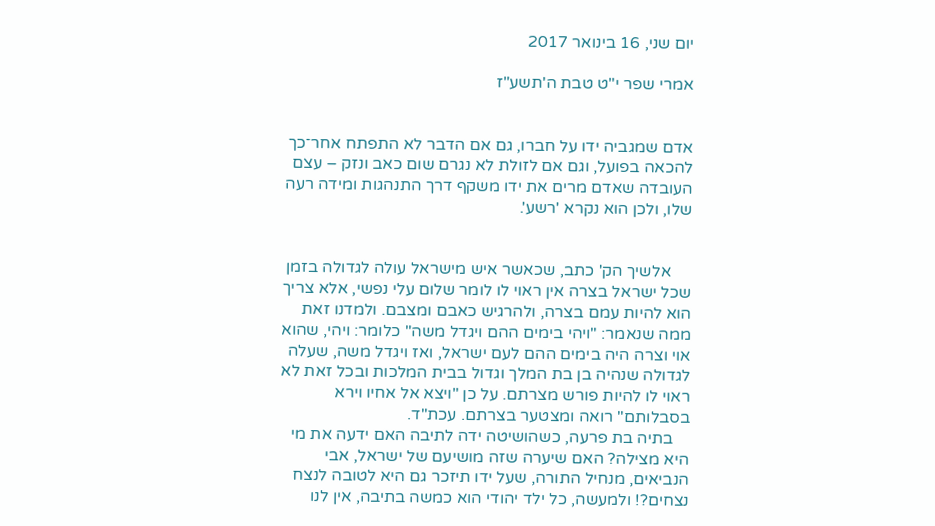יום שני, 16 בינואר 2017

אמרי שפר י"ט טבת ה'תשע"ז


אדם שמגביה ידו על חברו, גם אם הדבר לא התפתח אחר־כך להכאה בפועל, וגם אם לזולת לא נגרם שום כאב ונזק – עצם העובדה שאדם מרים את ידו משקף דרך התנהגות ומידה רעה שלו, ולכן הוא נקרא 'רשע'.


     אלשיך הק' כתב, שכאשר איש מישראל עולה לגדולה בזמן שכל ישראל בצרה אין ראוי לו לומר שלום עלי נפשי, אלא צריך הוא להיות עמם בצרה, ולהרגיש כאבם ומצבם. ולמדנו זאת ממה שנאמר: "ויהי בימים ההם ויגדל משה" כלומר: ויהי, שהוא אוי וצרה היה בימים ההם לעם ישראל, ואז ויגדל משה, שעלה לגדולה שנהיה בן בת המלך וגדול בבית המלכות ובכל זאת לא ראוי לו להיות פורש מצרתם. על כן "ויצא אל אחיו וירא בסבלותם" רואה ומצטער בצרתם. עכת"ד.
    בתיה בת פרעה, כשהושיטה ידה לתיבה האם ידעה את מי היא מצילה? האם שיערה שזה מושיעם של ישראל, אבי הנביאים, מנחיל התורה, שעל ידו תיזכר גם היא לטובה לנצח נצחים?! ולמעשה, כל ילד יהודי הוא כמשה בתיבה, אין לנו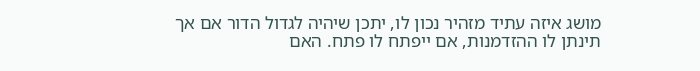מושג איזה עתיד מזהיר נכון לו, יתכן שיהיה לגדול הדור אם אך תינתן לו ההזדמנות, אם ייפתח לו פתח. האם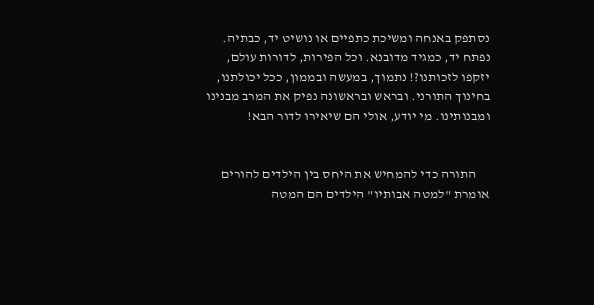נסתפק באנחה ומשיכת כתפיים או נושיט יד, כבתיה. נפתח יד, כמגיד מדובנא. וכל הפירות, לדורות עולם, יזקפו לזכותנו?! נתמוך, במעשה ובממון, ככל יכולתנו, בחינוך התורני. ובראש ובראשונה נפיק את המרב מבנינו ומבנותינו. מי יודע, אולי הם שיאירו לדור הבא!


     התורה כדי להמחיש את היחס בין הילדים להורים אומרת "למטה אבותיו" הילדים הם המטה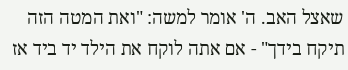שאצל האב. ה' אומר למשה: "ואת המטה הזה תיקח בידך" - אם אתה לוקח את הילד יד ביד אז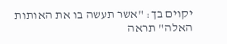יקוים בך: "אשר תעשה בו את האותות האלה" תראה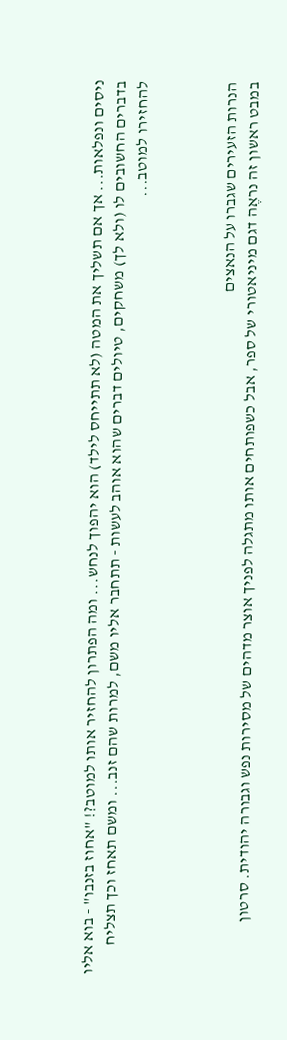ניסים ונפלאות... אך אם תשליך את המטה (לא תתייחס לילד) הוא יהפוך לנחש... ומה הפתרון להחזיר אותו למוטב?! "אחוז בזנבו" - בוא אליו בדברים החשובים לו (ולא לך) משחקים, טיולים דברים שהוא אוהב לעשות - תתחבר אליו משם, למרות שהם זנב... ומשם תאחז וכך תצליח להחזירו למוטב...



הנרות הזעירים שגברו על הנאצים
במבט ראשון זה נראֶה דגם מיניאטורי של ספר, אבל כשפותחים אותו מתגלה לפניך אוצר מדהים של מסירות נפש וגבורה יהודית. סרטון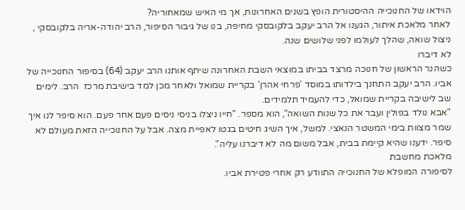הוידאו של החנוכייה ההיסטורית הופץ בשנים האחרונות, אך מי האיש שמאחוריה?
לאחר מלאכת איתור, הגענו אל הרב יעקב בלקובסקי מחיפה, בנו של גיבור הסיפור, הרב יהודה-אריה בלקובסקי , ניצול שואה, שהלך לעולמו לפני שלושים שנה.
לא דיברו
כשהנר הראשון של חנוכה מרצד בביתו במוצאי השבת האחרונה שיתף אותנו הרב יעקב (64) בסיפור החנוכייה של אביו. הרב יעקב התחנך בילדותו במוסד 'פרחי אהרן' בקריית שמואל ולאחר מכן למד בישיבת מרכז  הרב. לימים שב לישיבה בקריית שמואל, כדי להעמיד תלמידים.
"אבא נולד בפולין ועבר את כל שנות השואה", הוא מספר. "חייו ניצלו בניסי ניסים פעם אחר פעם. הוא סיפר לנו איך שמר מצוות בימי המשטר הנאצי. למשל, איך השיג חיטים בגטו לאפיית מצה. אבל על החנוכייה הזאת מעולם לא סיפר. ידענו שהיא קיימת בבית, אבל משום מה לא דיברנו עליה".
מלאכת מחשבת
לסיפורה המופלא של החנוכייה התוודע רק אחרי פטירת אביו.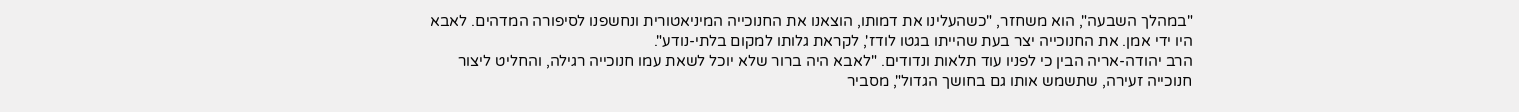"במהלך השבעה", הוא משחזר, "כשהעלינו את דמותו, הוצאנו את החנוכייה המיניאטורית ונחשפנו לסיפורה המדהים. לאבא היו ידי אמן. את החנוכייה יצר בעת שהייתו בגטו לודז', לקראת גלותו למקום בלתי-נודע".
הרב יהודה-אריה הבין כי לפניו עוד תלאות ונדודים. "לאבא היה ברור שלא יוכל לשאת עמו חנוכייה רגילה, והחליט ליצור חנוכייה זעירה, שתשמש אותו גם בחושך הגדול", מסביר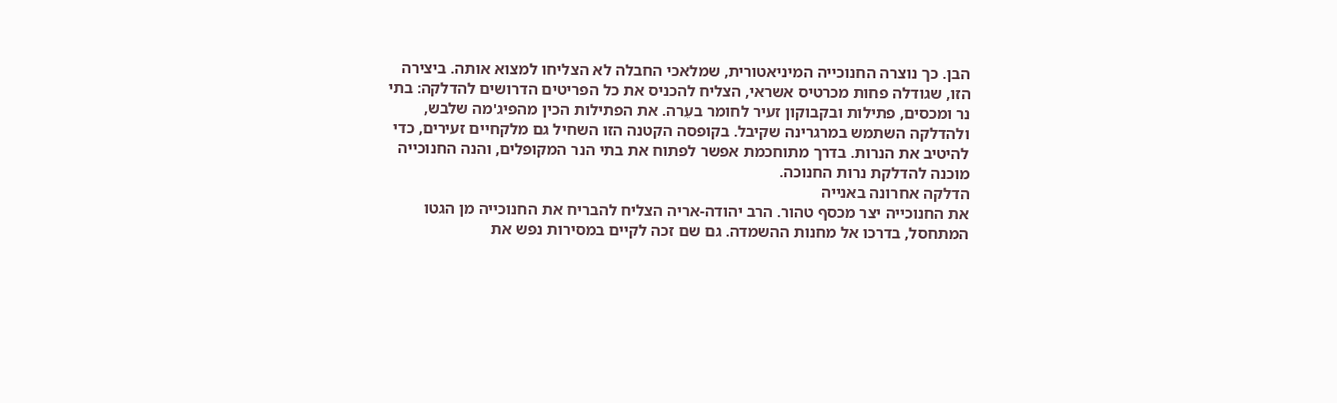הבן. כך נוצרה החנוכייה המיניאטורית, שמלאכי החבלה לא הצליחו למצוא אותה. ביצירה הזו, שגודלה פחות מכרטיס אשראי, הצליח להכניס את כל הפריטים הדרושים להדלקה: בתי נר ומכסים, פתילות ובקבוקון זעיר לחומר בעֵרה. את הפתילות הכין מהפיג'מה שלבש, ולהדלקה השתמש במרגרינה שקיבל. בקופסה הקטנה הזו השחיל גם מלקחיים זעירים, כדי להיטיב את הנרות. בדרך מתוחכמת אפשר לפתוח את בתי הנר המקופלים, והנה החנוכייה מוכנה להדלקת נרות החנוכה.
הדלקה אחרונה באנייה
את החנוכייה יצר מכסף טהור. הרב יהודה-אריה הצליח להבריח את החנוכייה מן הגטו המתחסל, בדרכו אל מחנות ההשמדה. גם שם זכה לקיים במסירות נפש את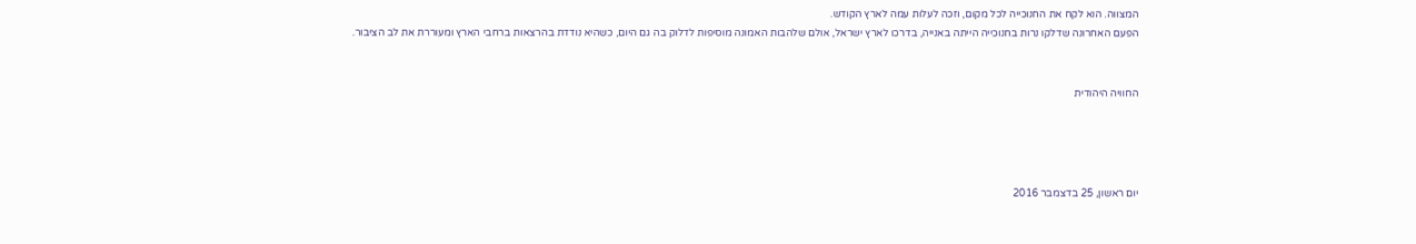המצווה. הוא לקח את החנוכייה לכל מקום, וזכה לעלות עמה לארץ הקודש.
הפעם האחרונה שדלקו נרות בחנוכייה הייתה באנייה, בדרכו לארץ ישראל, אולם שלהבות האמונה מוסיפות לדלוק בה גם היום, כשהיא נודדת בהרצאות ברחבי הארץ ומעוררת את לב הציבור.


החוויה היהודית




יום ראשון, 25 בדצמבר 2016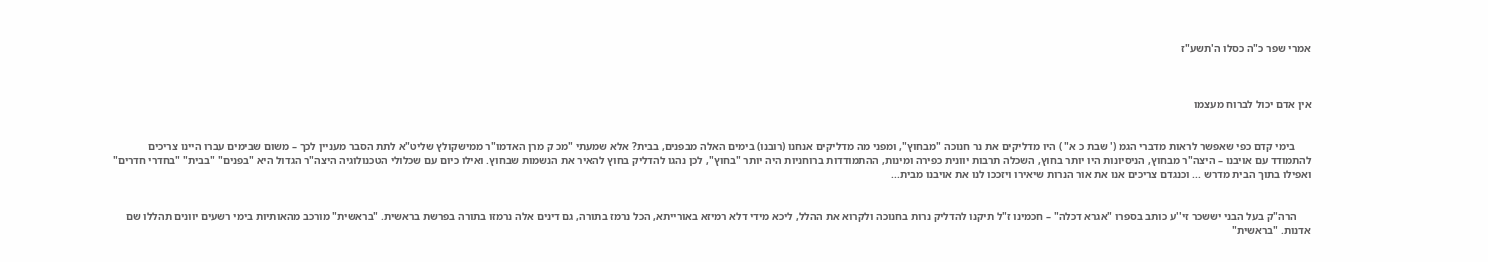אמרי שפר כ"ה כסלו ה'תשע"ז



אין אדם יכול לברוח מעצמו


      בימי קדם כפי שאפשר לראות מדברי הגמ (' שבת כ א" ) היו מדליקים את נר חנוכה "מבחוץ", ומפני מה מדליקים אנחנו (רובנו) בימים האלה מבפנים, בבית? אלא שמעתי "מכ ק מרן האדמו"ר ממישקולץ שליט"א לתת הסבר מעניין לכך – משום שבימים עברו היינו צריכים להתמודד עם אויבנו – היצה"ר מבחוץ, הניסיונות היו יותר בחוץ, השכלה תרבות יוונית כפירה ומינות, ההתמודדות ברוחניות היה יותר "בחוץ", לכן נהגו להדליק בחוץ להאיר את הנשמות שבחוץ. ואילו כיום עם שכלולי הטכנולוגיה היצה"ר הגדול היא "בפנים" "בבית" "בחדרי חדרים" ואפילו בתוך הבית מדרש ... וכנגדם צריכים אנו את אור הנרות שיאירו ויזככו לנו את אויבנו מבית...


     הרה"ק בעל הבני יששכר זי''ע כותב בספרו "אגרא דכלה" – חכמינו ז"ל תיקנו להדליק נרות בחנוכה ולקרוא את ההלל, ליכא מידי דלא רמיזא באורייתא, הכל נרמז בתורה, גם דינים אלה נרמזו בתורה בפרשת בראשית. "בראשית" מורכב מהאותיות בימי רשעים יוונים תהללו שם אדנות. "בראשית"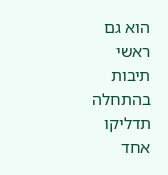הוא גם ראשי תיבות בהתחלה תדליקו אחד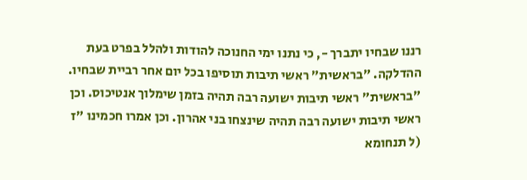רננו שבחיו יתברך -, כי נתנו ימי החנוכה להודות ולהלל בפרט בעת ההדלקה. "בראשית" ראשי תיבות תוסיפו בכל יום אחר רביית שבחיו. "בראשית" ראשי תיבות ישועה רבה תהיה בזמן שימלוך אנטיכוס. וכן ראשי תיבות ישועה רבה תהיה שינצחו בני אהרון. וכן אמרו חכמינו "ז (ל תנחומא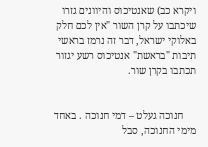ויקרא כב) שאנטיכוס והיוונים גזרו שיכתבו על קרן השור "אין לכם חלק באלוקי ישראל, דבר זה נרמז בראשי תיבות "בראשת" אנטיכוס רשע יגזור תכתבו בקרן שור.


     חנוכה געלט – דמי חנוכה . באחד מימי החנוכה, סבל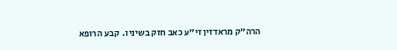הרה"ק מראדזין זי"ע כאב חזק בשיניו.  קבע הרופא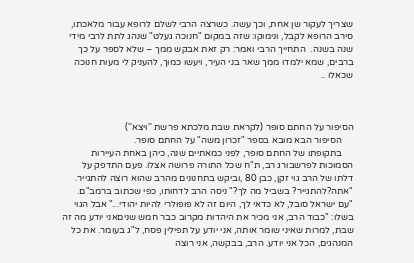שצריך לעקור שן אחת, וכך עשה. כשרצה הרבי לשלם לרופא עבור מלאכתו, סירב הרופא לקבל, ונימוקו: שזה במקום "חנוכה געלט" שנהג לתת לרבי מידי שנה בשנה.  התחייך הרבי ואמר: רק זאת אבקש ממך – שלא לספר על כך ברבים, שמא ילמדו ממך שאר בני העיר, ויעשו כמוך, להעניק לי מעות חנוכה שכאלו ..



הסיפור על החתם סופר (לקראת שבת מלכתא פרשת ''ויצא'')
     הסיפור הבא מובא בספר "זכרון משה" על החתם סופר.
     בתקופתו של החתם סופר, לפני כמאתיים שנה, כיהן באחת העיירות הסמוכות לפרשבורג רב, ת"ח שכל התורה פרושה אצלו. פעם התדפק על דלתו של הרב גוי זקן, כבן 80 ,וביקש בתחנונים מהרב שהוא רוצה להתגייר. "אתה?להתגייר? בשביל מה לך?" ניסה הרב לדחותו, כפי שכתוב ברמב"ם. "עם ישראל סובל, לא כדאי לך, היום זה לא פופולרי להיות יהודי..." אבל הגוי בשלו: "כבוד הרב, אני מכיר את היהדות מקרוב כבר חמש שניםאני יודע מה זה שבת, למרות שאיני שומר אותה, אני יודע על תפילין פסח, ל"ג בעומר. את כל המנהגים, הכל אני יודע. הרב, בבקשה, אני רוצה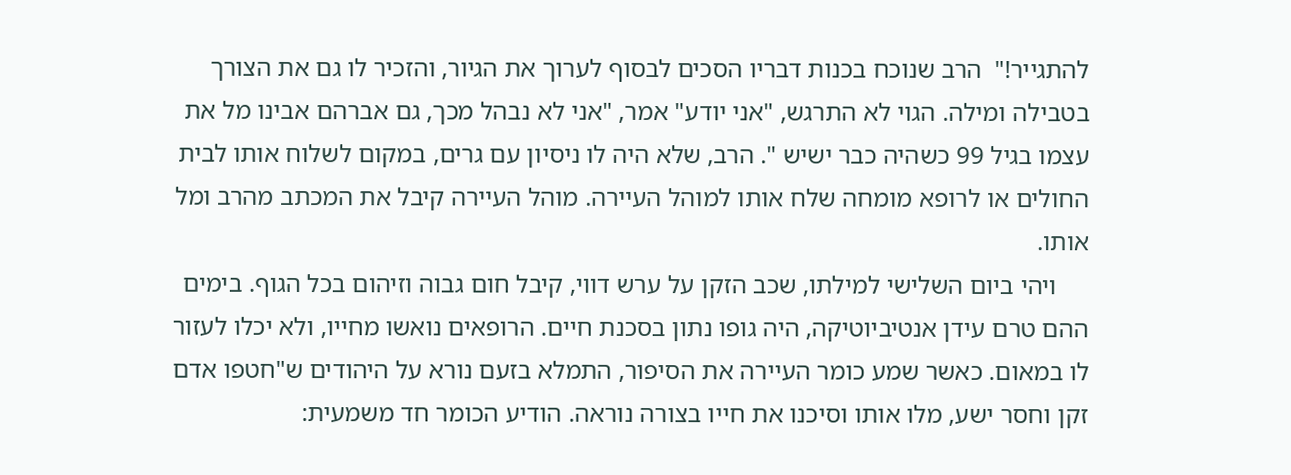להתגייר!"  הרב שנוכח בכנות דבריו הסכים לבסוף לערוך את הגיור, והזכיר לו גם את הצורך בטבילה ומילה. הגוי לא התרגש, "אני יודע" אמר, "אני לא נבהל מכך, גם אברהם אבינו מל את עצמו בגיל 99 כשהיה כבר ישיש ". הרב, שלא היה לו ניסיון עם גרים, במקום לשלוח אותו לבית החולים או לרופא מומחה שלח אותו למוהל העיירה. מוהל העיירה קיבל את המכתב מהרב ומל אותו.
     ויהי ביום השלישי למילתו, שכב הזקן על ערש דווי, קיבל חום גבוה וזיהום בכל הגוף. בימים ההם טרם עידן אנטיביוטיקה, היה גופו נתון בסכנת חיים. הרופאים נואשו מחייו, ולא יכלו לעזור לו במאום. כאשר שמע כומר העיירה את הסיפור, התמלא בזעם נורא על היהודים ש"חטפו אדם זקן וחסר ישע, מלו אותו וסיכנו את חייו בצורה נוראה. הודיע הכומר חד משמעית: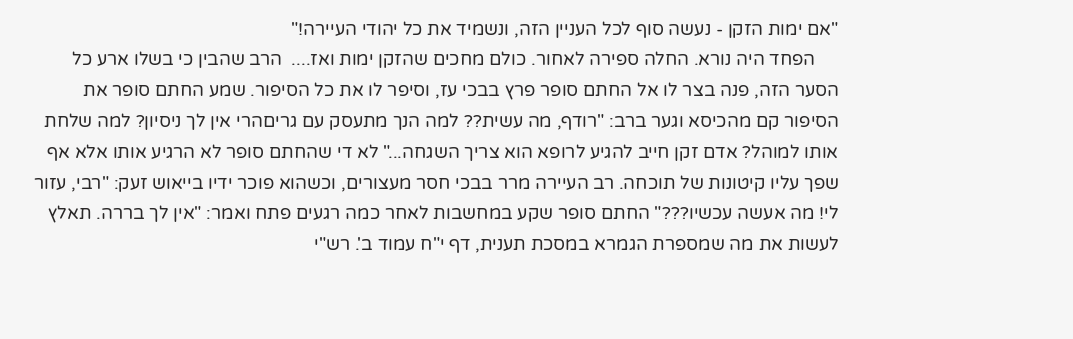"אם ימות הזקן - נעשה סוף לכל העניין הזה, ונשמיד את כל יהודי העיירה!"
     הפחד היה נורא. החלה ספירה לאחור. כולם מחכים שהזקן ימות ואז....  הרב שהבין כי בשלו ארע כל הסער הזה, פנה בצר לו אל החתם סופר פרץ בבכי עז, וסיפר לו את כל הסיפור. שמע החתם סופר את הסיפור קם מהכיסא וגער ברב: "רודף, מה עשית?? למה הנך מתעסק עם גריםהרי אין לך ניסיון? למה שלחת אותו למוהל? אדם זקן חייב להגיע לרופא הוא צריך השגחה..." לא די שהחתם סופר לא הרגיע אותו אלא אף שפך עליו קיטונות של תוכחה. רב העיירה מרר בבכי חסר מעצורים, וכשהוא פוכר ידיו בייאוש זעק: "רבי, עזור לי! מה אעשה עכשיו???" החתם סופר שקע במחשבות לאחר כמה רגעים פתח ואמר: "אין לך בררה. תאלץ לעשות את מה שמספרת הגמרא במסכת תענית, דף י"ח עמוד ב'. רש"י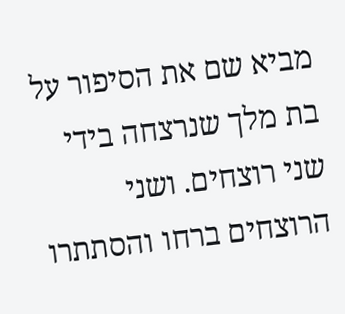מביא שם את הסיפור על בת מלך שנרצחה בידי שני רוצחים. ושני הרוצחים ברחו והסתתרו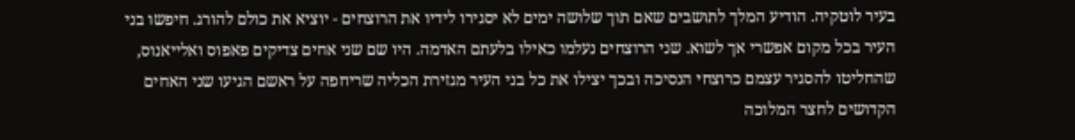בעיר לוטקיה. הודיע המלך לתושבים שאם תוך שלושה ימים לא יסגירו לידיו את הרוצחים - יוציא את כולם להורג. חיפשו בני העיר בכל מקום אפשרי אך לשוא. שני הרוצחים נעלמו כאילו בלעתם האדמה. היו שם שני אחים צדיקים פאפוס ואלייאנוס, שהחליטו להסגיר עצמם כרוצחי הנסיכה ובכך יצילו את כל בני העיר מגזירת הכליה שריחפה על ראשם הגיעו שני האחים הקדושים לחצר המלוכה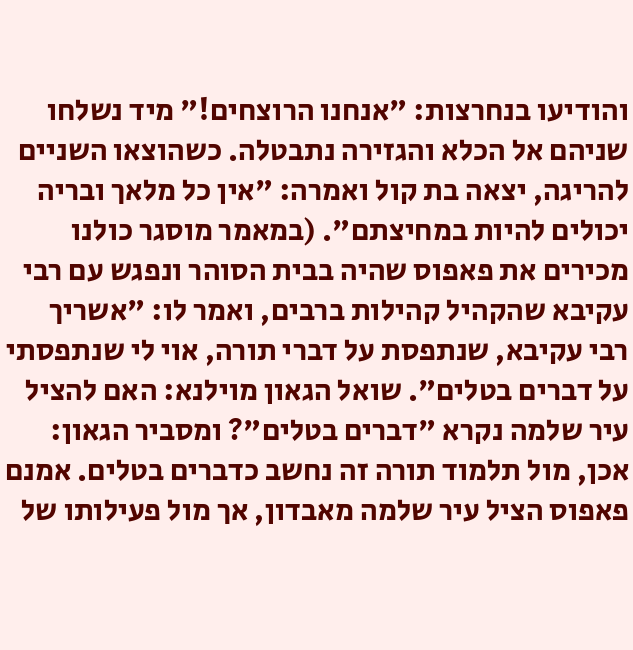והודיעו בנחרצות: "אנחנו הרוצחים!" מיד נשלחו שניהם אל הכלא והגזירה נתבטלה. כשהוצאו השניים להריגה, יצאה בת קול ואמרה: "אין כל מלאך ובריה יכולים להיות במחיצתם". (במאמר מוסגר כולנו מכירים את פאפוס שהיה בבית הסוהר ונפגש עם רבי עקיבא שהקהיל קהילות ברבים, ואמר לו: "אשריך רבי עקיבא, שנתפסת על דברי תורה, אוי לי שנתפסתי על דברים בטלים". שואל הגאון מוילנא: האם להציל עיר שלמה נקרא "דברים בטלים"? ומסביר הגאון: אכן, מול תלמוד תורה זה נחשב כדברים בטלים. אמנם פאפוס הציל עיר שלמה מאבדון, אך מול פעילותו של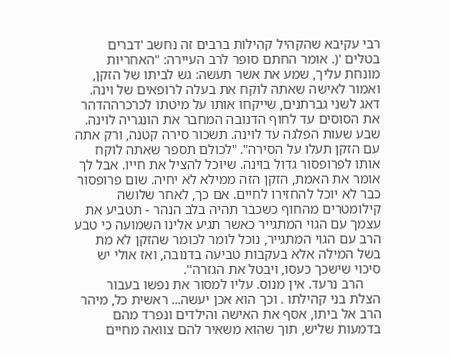רבי עקיבא שהקהיל קהילות ברבים זה נחשב 'דברים בטלים '(. אומר החתם סופר לרב העיירה: "האחריות מונחת עליך, שמע את אשר תעשה: גש לביתו של הזקן, ואמור לאישה שאתה לוקח את בעלה לרופאים של וינה. דאג לשני גברתנים, שייקחו אותו על מיטתו לכרכרההדהר את הסוסים עד לחוף הדנובה המחבר את הונגריה לוינה. שבע שעות הפלגה עד לוינה. תשכור סירה קטנה, ורק אתה עם הזקן תעלו על הסירה". "לכולם תספר שאתה לוקח אותו לפרופסור גדול בוינה. שיוכל להציל את חייו. אבל לך אומר את האמת, הזקן הזה ממילא לא יחיה. שום פרופסור כבר לא יוכל להחזירו לחיים. אם כך, לאחר שלושה קילומטרים מהחוף כשכבר תהיה בלב הנהר - תטביע את עצמך עם הגוי המתגייר כאשר תגיע אלינו השמועה כי טבע הרב עם הגוי המתגייר, נוכל לומר לכומר שהזקן לא מת בשל המילה אלא בעקבות טביעה בדנובה, ואז אולי יש סיכוי שישכך כעסו, ויבטל את הגזרה''.
     הרב נרעד. אין מנוס. עליו למסור את נפשו בעבור הצלת בני קהילתו . וכך הוא אכן יעשה... ראשית כל, מיהר הרב אל ביתו, אסף את האישה והילדים ונפרד מהם בדמעות שליש, תוך שהוא משאיר להם צוואה מחיים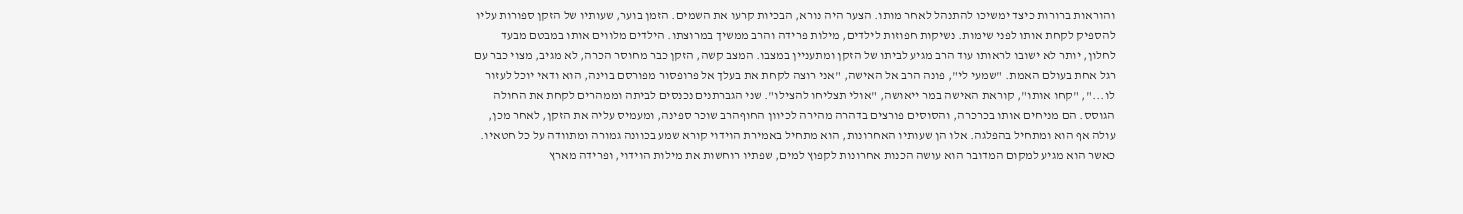והוראות ברורות כיצד ימשיכו להתנהל לאחר מותו. הצער היה נורא, הבכיות קרעו את השמים. הזמן בוער, שעותיו של הזקן ספורות עליו להספיק לקחת אותו לפני שימות. נשיקות חפוזות לילדים, מילות פרידה והרב ממשיך במרוצתו. הילדים מלווים אותו במבטם מבעד לחלון, יותר לא ישובו לראותו עוד הרב מגיע לביתו של הזקן ומתעניין במצבו. המצב קשה, הזקן כבר מחוסר הכרה, לא מגיב, מצוי כבר עם רגל אחת בעולם האמת. "שמעי לי", פונה הרב אל האישה, "אני רוצה לקחת את בעלך אל פרופסור מפורסם בוינה, הוא ודאי יוכל לעזור לו...", "קחו אותו", קוראת האישה במר ייאושה, "אולי תצליחו להצילו". שני הגברתנים נכנסים לביתה וממהרים לקחת את החולה הגוסס. הם מניחים אותו בכרכרה, והסוסים פורצים בדהרה מהירה לכיוון החוףהרב שוכר ספינה, ומעמיס עליה את הזקן, לאחר מכן, עולה אף הוא ומתחיל בהפלגה. אלו הן שעותיו האחרונות, הוא מתחיל באמירת הוידוי קורא שמע בכוונה גמורה ומתוודה על כל חטאיו. כאשר הוא מגיע למקום המדובר הוא עושה הכנות אחרונות לקפוץ למים, שפתיו רוחשות את מילות הוידוי, ופרידה מארץ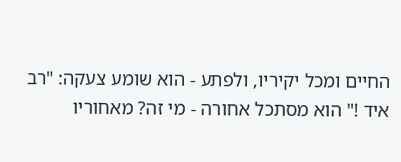החיים ומכל יקיריו, ולפתע - הוא שומע צעקה: "רב איד !" הוא מסתכל אחורה - מי זה? מאחוריו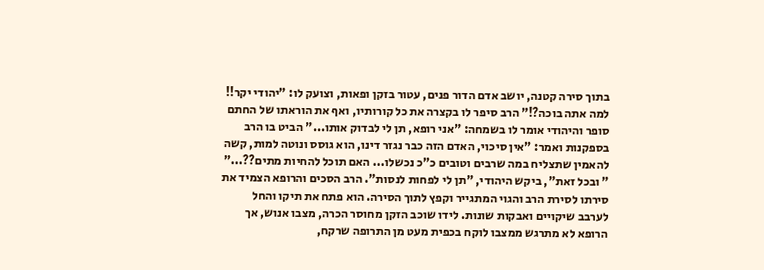בתוך סירה קטנה, יושב אדם הדור פנים, עטור בזקן ופאות, וצועק לו: "יהודי יקר!! למה אתה בוכה?!" הרב סיפר לו בקצרה את כל קורותיו, ואף את הוראתו של החתם סופר והיהודי אומר לו בשמחה: "אני רופא, תן לי לבדוק אותו..." הביט בו הרב בספקנות ואמר: "אין סיכוי, האדם הזה כבר נגזר דינו, הוא גוסס ונוטה למות, קשה להאמין שתצליח במה שרבים וטובים כ"כ נכשלו... האם תוכל להחיות מתים??..." " ובכל זאת", ביקש היהודי, "תן לי לפחות לנסות". הרב הסכים והרופא הצמיד את סירתו לסירת הרב והגוי המתגייר וקפץ לתוך הסירה. הוא פתח את תיקו והחל לערבב שיקויים ואבקות שונות. לידו שוכב הזקן מחוסר הכרה, מצבו אנוש, אך הרופא לא מתרגש ממצבו לוקח בכפית מעט מן התרופה שרקח,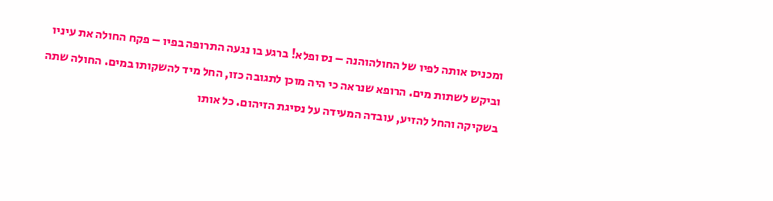ומכניס אותה לפיו של החולהוהנה – נס ופלא! ברגע בו נגעה התרופה בפיו – פקח החולה את עיניו וביקש לשתות מים. הרופא שנראה כי היה מוכן לתגובה כזו, החל מיד להשקותו במים. החולה שתה בשקיקה והחל להזיע, עובדה המעידה על נסיגת הזיהום. כל אותו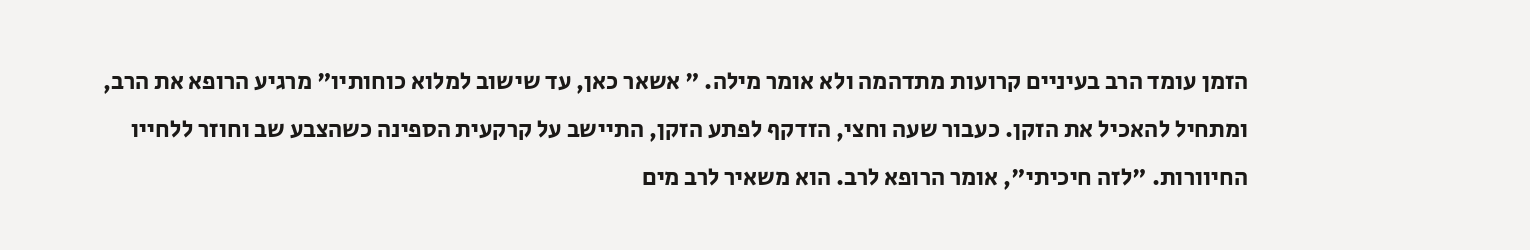הזמן עומד הרב בעיניים קרועות מתדהמה ולא אומר מילה. " אשאר כאן, עד שישוב למלוא כוחותיו" מרגיע הרופא את הרב, ומתחיל להאכיל את הזקן. כעבור שעה וחצי, הזדקף לפתע הזקן, התיישב על קרקעית הספינה כשהצבע שב וחוזר ללחייו החיוורות. "לזה חיכיתי", אומר הרופא לרב. הוא משאיר לרב מים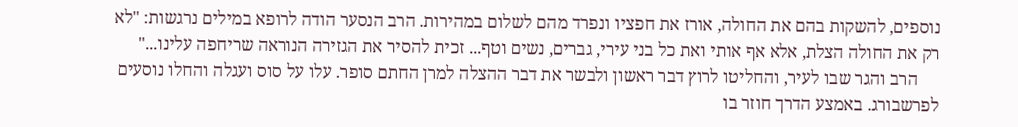נוספים, להשקות בהם את החולה, אורז את חפציו ונפרד מהם לשלום במהירות. הרב הנסער הודה לרופא במילים נרגשות: "לא רק את החולה הצלת, אלא אף אותי ואת כל בני עירי, גברים, נשים וטף... זכית להסיר את הגזירה הנוראה שריחפה עלינו..."
     הרב והגר שבו לעיר, והחליטו לרוץ דבר ראשון ולבשר את דבר ההצלה למרן החתם סופר. עלו על סוס ועגלה והחלו נוסעים לפרשבורג. באמצע הדרך חוזר בו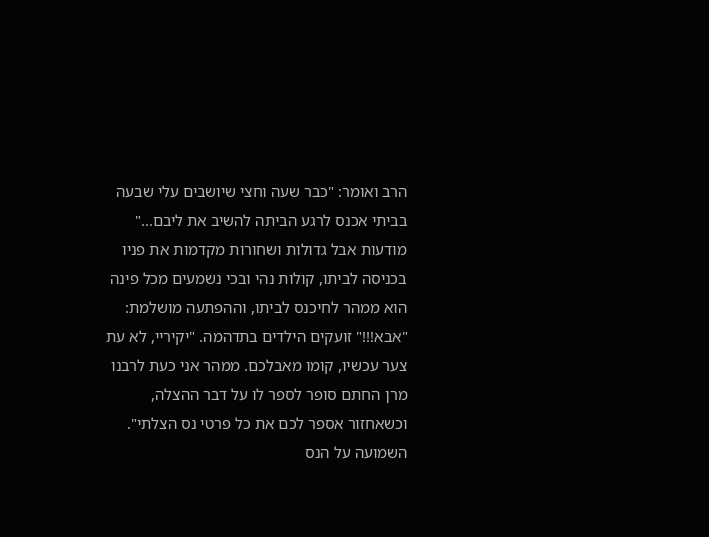הרב ואומר: "כבר שעה וחצי שיושבים עלי שבעה בביתי אכנס לרגע הביתה להשיב את ליבם..." מודעות אבל גדולות ושחורות מקדמות את פניו בכניסה לביתו, קולות נהי ובכי נשמעים מכל פינה הוא ממהר לחיכנס לביתו, וההפתעה מושלמת: "אבא!!!" זועקים הילדים בתדהמה. "יקיריי, לא עת צער עכשיו, קומו מאבלכם. ממהר אני כעת לרבנו מרן החתם סופר לספר לו על דבר ההצלה, וכשאחזור אספר לכם את כל פרטי נס הצלתי". השמועה על הנס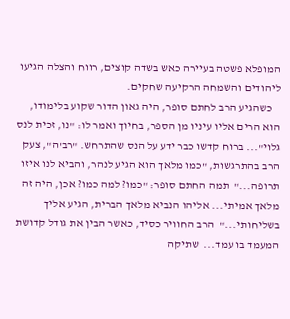המופלא פשטה בעיירה כאש בשדה קוצים, רווח והצלה הגיעו ליהודים והשמחה הרקיעה שחקים.
    כשהגיע הרב לחתם סופר, היה גאון הדור שקוע בלימודו, הוא הרים אליו עיניו מן הספר, בחיוך ואמר לו: "נו, זכית לנס גלוי"... ברוח קדשו כבר ידע על הנס שהתרחש. "רב'ה", צעק הרב בהתרגשות, "כמו מלאך הוא הגיע לנהר, והביא לנו איזו תרופה..."  תמה החתם סופר: "כמו? למה כמו? אכן, היה זה מלאך אמיתי... אליהו הנביא מלאך הברית, הגיע אליך בשליחותי..."  הרב החוויר כסיד, כאשר הבין את גודל קדושת המעמד בו עמד...  שתיקה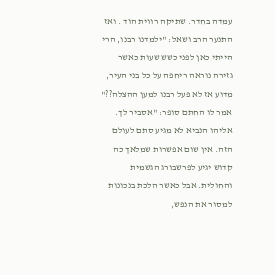עמדה בחדר. שתיקה רווית הוד . ואז התנער הרב ושאל: "ילמדנו רבנו, הרי הייתי כאן לפני כשש שעות כאשר גזירה נוראה ריחפה על כל בני העיר, מדוע אז לא פעל רבנו למען ההצלה??" אמר לו החתם סופר: "אסביר לך. אליהו הנביא לא מגיע סתם לעולם הזה. אין שום אפשרות שמלאך כה קדוש יגיע לפרשבורג הגשמית והחולית. אבל כאשר הלכת בנכונות למסור את הנפש,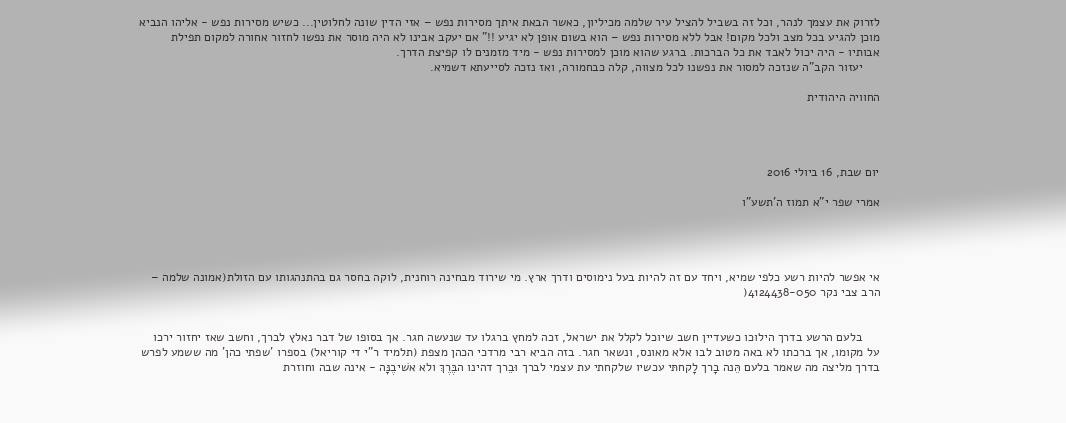לזרוק את עצמך לנהר, וכל זה בשביל להציל עיר שלמה מכיליון, כאשר הבאת איתך מסירות נפש – אזי הדין שונה לחלוטין... כשיש מסירות נפש - אליהו הנביא מוכן להגיע בכל מצב ולכל מקום! אבל ללא מסירות נפש – הוא בשום אופן לא יגיע !!" אם יעקב אבינו לא היה מוסר את נפשו לחזור אחורה למקום תפילת אבותיו - היה יכול לאבד את כל הברכות. ברגע שהוא מוכן למסירות נפש - מיד מזמנים לו קפיצת הדרך.
     יעזור הקב"ה שנזכה למסור את נפשנו לכל מצווה, קלה כבחמורה, ואז נזכה לסייעתא דשמיא.

החוויה היהודית




יום שבת, 16 ביולי 2016

אמרי שפר י"א תמוז ה'תשע"ו




אי אפשר להיות רשע כלפי שמיא, ויחד עם זה להיות בעל נימוסים ודרך ארץ. מי שירוד מבחינה רוחנית, לוקה בחסר גם בהתנהגותו עם הזולת(אמונה שלמה – הרב צבי נקר 4124438-050(


     בלעם הרשע בדרך הילוכו כשעדיין חשב שיוכל לקלל את ישראל, זכה למחץ ברגלו עד שנעשה חגר. אך בסופו של דבר נאלץ לברך, וחשב שאז יחזור ירכו על מקומו, אך ברכתו לא באה מטוב לבו אלא מאונס, ונשאר חגר. בזה הביא רבי מרדכי הכהן מצפת (תלמיד ר"י די קוריאל) בספרו 'שפתי כהן' מה ששמע לפרש בדרך מליצה מה שאמר בלעם הֵּנה בָרך לָקחתּי עכשיו שלקחתי עת עצמי לברך וּבֵרך דהינו הבֶּרֶךְ ולא אשׁיבֶנָּה - אינה שבה וחוזרת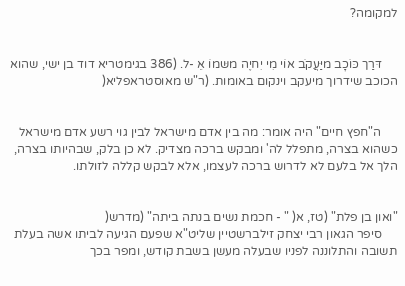למקומה?


     דּרַך כּוֹכָב מיַּעֲקֹב אוֹי מִי יִחיֶה משּמוֹ אֵ -ל. (386 בגימטריא דוד בן ישי, שהוא הכוכב שידרוך מיעקב וינקום באומות. (ר"ש מאוסטראפליא(


     ה"חפץ חיים" היה אומר: מה בין אדם מישראל לבין גוי רשע אדם מישראל כשהוא בצרה, מתפלל לה' ומבקש ברכה מצדיק. לא כן בלק, שבהיותו בצרה, הלך אל בלעם לא לדרוש ברכה לעצמו, אלא לבקש קללה לזולתו.


"ואון בן פלת" (טז, א( " - חכמת נשים בנתה ביתה" (מדרש(
     סיפר הגאון רבי יצחק זילברשטיין שליט"א שפעם הגיעה לביתו אשה בעלת תשובה והתלוננה לפניו שבעלה מעשן בשבת קודש, ומפר בכך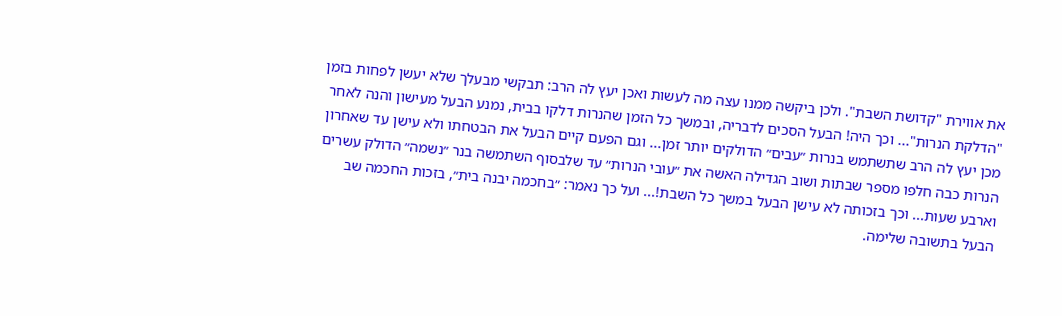את אווירת "קדושת השבת". ולכן ביקשה ממנו עצה מה לעשות ואכן יעץ לה הרב: תבקשי מבעלך שלא יעשן לפחות בזמן "הדלקת הנרות"... וכך היה! הבעל הסכים לדבריה, ובמשך כל הזמן שהנרות דלקו בבית, נמנע הבעל מעישון והנה לאחר מכן יעץ לה הרב שתשתמש בנרות ״עבים״ הדולקים יותר זמן... וגם הפעם קיים הבעל את הבטחתו ולא עישן עד שאחרון הנרות כבה חלפו מספר שבתות ושוב הגדילה האשה את ״עובי הנרות״ עד שלבסוף השתמשה בנר ״נשמה״ הדולק עשרים וארבע שעות... וכך בזכותה לא עישן הבעל במשך כל השבת!... ועל כך נאמר: ״בחכמה יבנה בית״, בזכות החכמה שב הבעל בתשובה שלימה.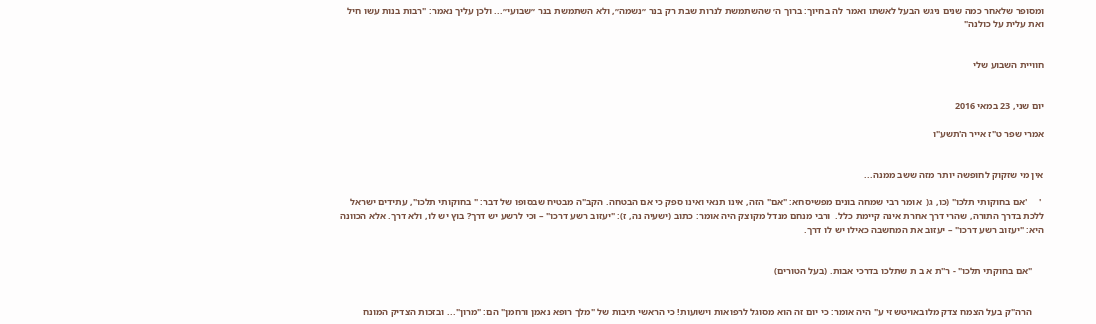ומסופר שלאחר כמה שנים ניגש הבעל לאשתו ואמר לה בחיוך: ברוך ה׳ שהשתמשת לנרות שבת רק בנר ״נשמה״, ולא השתמשת בנר ״שבועי״... ולכן עליך נאמר: "רבות בנות עשו חיל ואת עלית על כולנה"


חוויית השבוע שלי


יום שני, 23 במאי 2016

אמרי שפר ט"ז אייר ה'תשע"ו


אין מי שזקוק לחופשה יותר מזה ששב ממנה...

 '     'אם בחוקותי תלכו" (כו, ג(  אומר רבי שמחה בונים מפשיסחא: "אם" הזה, אינו תנאי ואינו ספק כי אם הבטחה. הקב"ה מבטיח שבסופו של דבר: " בחוקותי תלכו", עתידים ישראל ללכת בדרך התורה, שהרי דרך אחרת אינה קיימת כלל.  ורבי מנחם מנדל מקוצק היה אומר: כתוב (ישעיה נה, ז): "יעזוב רשע דרכו" – וכי לרשע יש דרך? בוץ יש לו, ולא דרך. אלא הכוונה היא: "יעזוב רשע דרכו" – יעזוב את המחשבה כאילו יש לו דרך.


     "אם בחוקתי תלכו" - ר''ת א ב ת שתלכו בדרכי אבות. (בעל הטורים)


     הרה"ק בעל הצמח צדק מלובאויטש זי ע" היה אומר: כי יום זה הוא מסוגל לרפואות וישועות! כי הראשי תיבות של "מלך רופא נאמן ורחמן" הם: "מרון"... ובזכות הצדיק המונח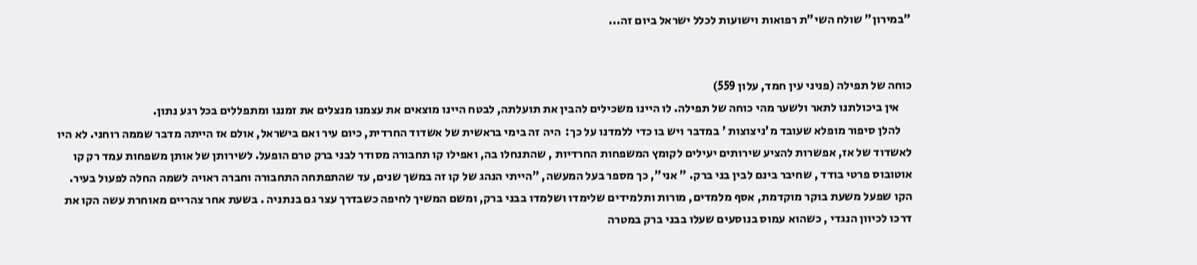"במירון" שולח השי"ת רפואות וישועות לכלל ישראל ביום זה...


כוחה של תפילה (פניני עין חמד, עלון 559)
     אין ביכולתנו לתאר ולשער מהי כוחה של תפילה. לו היינו משכילים להבין את תועלתה, לבטח היינו מוצאים את עצמנו מנצלים את זמננו ומתפללים בכל רגע נתון.
     להלן סיפור מופלא שעובד מ'ניצוצות ' במדבר ויש בו כדי ללמדנו על כך:  היה זה בימי בראשית של אשדוד החרדית, כיום עיר ואם בישראל, אולם אז הייתה מדבר שממה רוחני. לא היו לאשדוד של אז, אפשרות להציע שירותים יעילים לקומץ המשפחות החרדיות , שהתנחלו בה, ואפילו קו תחבורה מסודר לבני ברק טרם הופעל. לשירותן של אותן משפחות עמד רק קו אוטובוס פרטי בודד , שחיבר בינם לבין בני ברק. " אני", כך מספר בעל המעשה, "הייתי הנהג של קו זה במשך שנים, עד שהתפתחה התחבורה וחברה ראויה לשמה החלה לפעול בעיר. הקו שפעל משעת בוקר מוקדמת, אסף מלמדים, מורות ותלמידים שלימדו ושלמדו בבני ברק, ומשם המשיך לחיפה כשבדרך עצר גם בנתניה . בשעת אחר צהריים מאוחרת עשה הקו את דרכו לכיוון הנגדי , כשהוא עמוס בנוסעים שעלו בבני ברק במטרה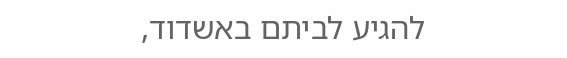להגיע לביתם באשדוד,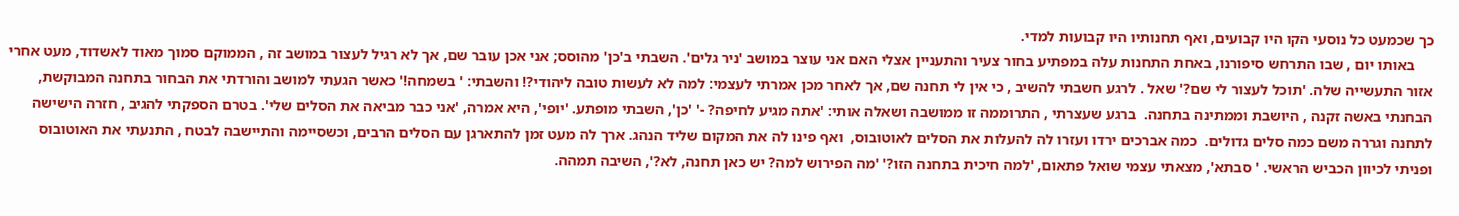כך שכמעט כל נוסעי הקו היו קבועים, ואף תחנותיו היו קבועות למדי.
     באותו יום , שבו התרחש סיפורנו, באחת התחנות עלה במפתיע בחור צעיר והתעניין אצלי האם אני עוצר במושב 'ניר גלים'. השבתי ב'כן' מהוסס; אני אכן עובר שם, אך לא רגיל לעצור במושב זה , הממוקם סמוך מאוד לאשדוד, מעט אחרי אזור התעשייה שלה. 'תוכל לעצור לי שם?' שאל . לרגע חשבתי להשיב , כי אין לי תחנה שם, אך לאחר מכן אמרתי לעצמי: למה לא לעשות טובה ליהודי?! והשבתי: ' בשמחה!' כאשר הגעתי למושב והורדתי את הבחור בתחנה המבוקשת, הבחנתי באשה זקנה , היושבת וממתינה בתחנה.  ברגע שעצרתי , התרוממה זו ממושבה ושאלה אותי: 'אתה מגיע לחיפה? -' 'כן', השבתי מופתע. 'יופי', היא אמרה, 'אני כבר מביאה את הסלים שלי'. בטרם הספקתי להגיב , חזרה הישישה לתחנה וגררה משם כמה סלים גדולים.  כמה אברכים ירדו ועזרו לה להעלות את הסלים לאוטובוס,  ואף פינו לה את המקום שליד הנהג. ארך לה מעט זמן להתארגן עם הסלים הרבים, וכשסיימה והתיישבה לבטח , התנעתי את האוטובוס ופניתי לכיוון הכביש הראשי. ' סבתא', מצאתי עצמי שואל פתאום, 'למה חיכית בתחנה הזו?' 'מה הפירוש למה? יש כאן תחנה, לא?', השיבה תמהה.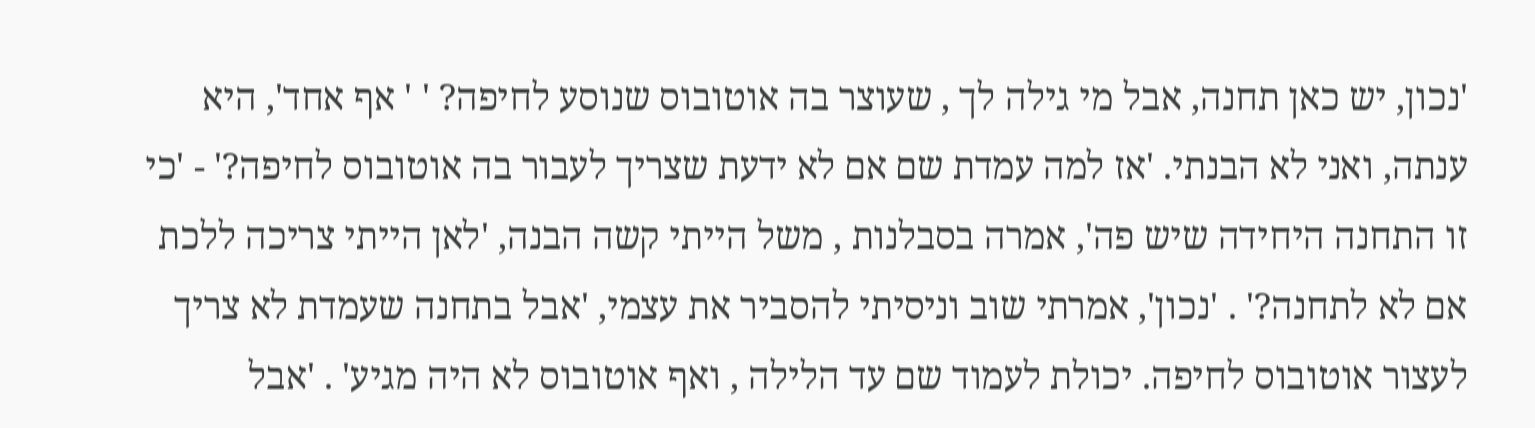'נכון, יש כאן תחנה, אבל מי גילה לך , שעוצר בה אוטובוס שנוסע לחיפה? ' ' אף אחד', היא ענתה, ואני לא הבנתי. 'אז למה עמדת שם אם לא ידעת שצריך לעבור בה אוטובוס לחיפה?' - 'כי זו התחנה היחידה שיש פה', אמרה בסבלנות , משל הייתי קשה הבנה, 'לאן הייתי צריכה ללכת אם לא לתחנה?' . 'נכון', אמרתי שוב וניסיתי להסביר את עצמי, 'אבל בתחנה שעמדת לא צריך לעצור אוטובוס לחיפה. יכולת לעמוד שם עד הלילה , ואף אוטובוס לא היה מגיע' . 'אבל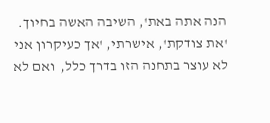הנה אתה באת', השיבה האשה בחיוך. 'את צודקת', אישרתי, 'אך כעיקרון אני לא עוצר בתחנה הזו בדרך כלל,  ואם לא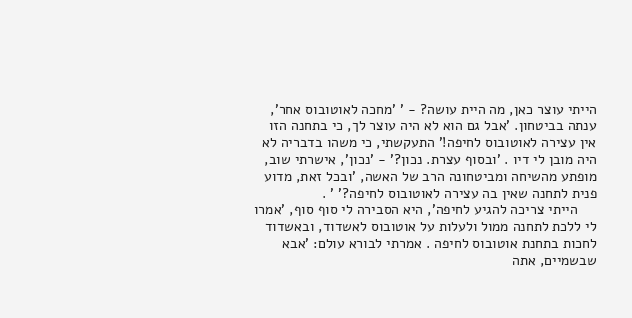הייתי עוצר כאן, מה היית עושה? - ' 'מחכה לאוטובוס אחר', ענתה בביטחון. 'אבל גם הוא לא היה עוצר לך, כי בתחנה הזו אין עצירה לאוטובוס לחיפה!' התעקשתי, כי משהו בדבריה לא היה מובן לי דיו . 'ובסוף עצרת. נכון?' - 'נכון', אישרתי שוב, מופתע מהשיחה ומביטחונה הרב של האשה, 'ובכל זאת, מדוע פנית לתחנה שאין בה עצירה לאוטובוס לחיפה?' ' .
     הייתי צריכה להגיע לחיפה', היא הסבירה לי סוף סוף, 'אמרו לי ללכת לתחנה ממול ולעלות על אוטובוס לאשדוד, ובאשדוד לחכות בתחנת אוטובוס לחיפה . אמרתי לבורא עולם: 'אבא שבשמיים, אתה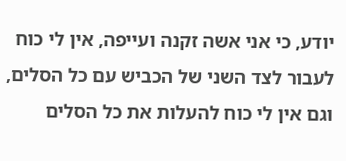יודע, כי אני אשה זקנה ועייפה, אין לי כוח לעבור לצד השני של הכביש עם כל הסלים, וגם אין לי כוח להעלות את כל הסלים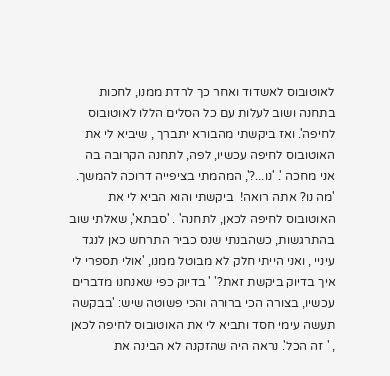לאוטובוס לאשדוד ואחר כך לרדת ממנו, לחכות בתחנה ושוב לעלות עם כל הסלים הללו לאוטובוס לחיפה'. ואז ביקשתי מהבורא יתברך , שיביא לי את האוטובוס לחיפה עכשיו, לפה, לתחנה הקרובה בה אני מחכה '. 'נו...?', המהמתי בציפייה דרוכה להמשך. 'מה נו? אתה רואה!  ביקשתי והוא הביא לי את האוטובוס לחיפה לכאן, לתחנה' . 'סבתא', שאלתי שוב בהתרגשות, כשהבנתי שנס כביר התרחש כאן לנגד עיניי , ואני הייתי חלק לא מבוטל ממנו, 'אולי תספרי לי איך בדיוק ביקשת זאת?' ' בדיוק כפי שאנחנו מדברים עכשיו, בצורה הכי ברורה והכי פשוטה שיש: 'בבקשה תעשה עימי חסד ותביא לי את האוטובוס לחיפה לכאן , ' זה הכל'. נראה היה שהזקנה לא הבינה את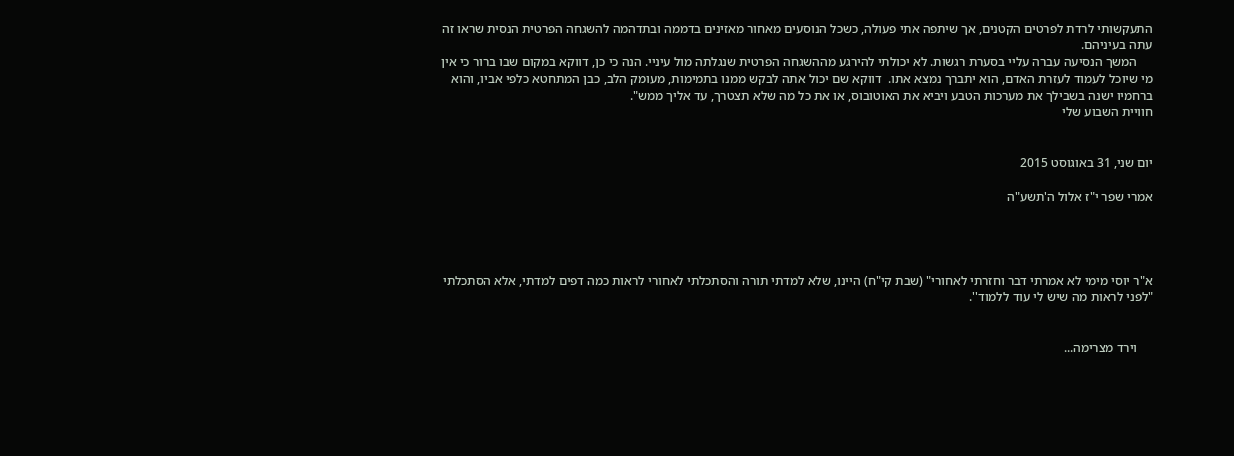התעקשותי לרדת לפרטים הקטנים, אך שיתפה אתי פעולה, כשכל הנוסעים מאחור מאזינים בדממה ובתדהמה להשגחה הפרטית הנסית שראו זה עתה בעיניהם.
     המשך הנסיעה עברה עליי בסערת רגשות. לא יכולתי להירגע מההשגחה הפרטית שנגלתה מול עיניי. הנה כי כן, דווקא במקום שבו ברור כי אין מי שיוכל לעמוד לעזרת האדם, הוא יתברך נמצא אתו.  דווקא שם יכול אתה לבקש ממנו בתמימות, מעומק הלב, כבן המתחטא כלפי אביו, והוא ברחמיו ישנה בשבילך את מערכות הטבע ויביא את האוטובוס, או את כל מה שלא תצטרך, עד אליך ממש".
חוויית השבוע שלי


יום שני, 31 באוגוסט 2015

אמרי שפר י"ז אלול ה'תשע"ה




א"ר יוסי מימי לא אמרתי דבר וחזרתי לאחורי" (שבת קי"ח) היינו, שלא למדתי תורה והסתכלתי לאחורי לראות כמה דפים למדתי, אלא הסתכלתי "לפני לראות מה שיש לי עוד ללמוד''.


     וירד מצרימה...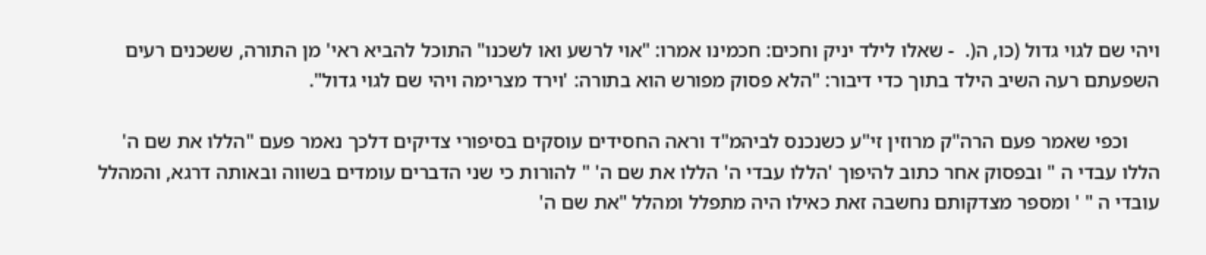ויהי שם לגוי גדול (כו, ה(.  - שאלו לילד יניק וחכים: חכמינו אמרו: "אוי לרשע ואו לשכנו" התוכל להביא ראי' מן התורה, ששכנים רעים השפעתם רעה השיב הילד בתוך כדי דיבור: "הלא פסוק מפורש הוא בתורה: 'וירד מצרימה ויהי שם לגוי גדול".

      וכפי שאמר פעם הרה"ק מרוזין זי"ע כשנכנס לביהמ"ד וראה החסידים עוסקים בסיפורי צדיקים דלכך נאמר פעם "הללו את שם ה' הללו עבדי ה " ובפסוק אחר כתוב להיפוך 'הללו עבדי ה' הללו את שם ה' " להורות כי שני הדברים עומדים בשווה ובאותה דרגא, והמהלל עובדי ה " ' ומספר מצדקותם נחשבה זאת כאילו היה מתפלל ומהלל "את שם ה'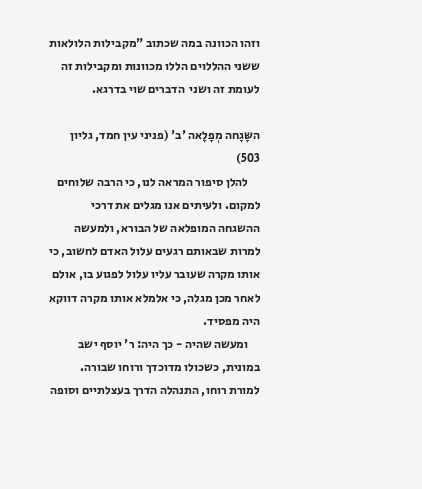וזהו הכוונה במה שכתוב "מקבילות הלולאות ששני ההללוים הללו מכוונות ומקבילות זה לעומת זה ושני  הדברים שוי בדרגא.

השָּגָחה מְפָלָאה 'ב' (פניני עין חמד, גליון 503)
     להלן סיפור המראה לנו, כי הרבה שלוחים למקום. ולעיתים אנו מגלים את דרכי ההשגחה המופלאה של הבורא, ולמעשה למרות שבאותם רגעים עלול האדם לחשוב, כי אותו מקרה שעובר עליו עלול לפגוע בו, אולם לאחר מכן מגלה, כי אלמלא אותו מקרה דווקא היה מפסיד.
     ומעשה שהיה - כך היה: ר' יוסף ישב במונית, כשכולו מדוכדך ורוחו שבורה. למורת רוחו, התנהלה הדרך בעצלתיים וסופה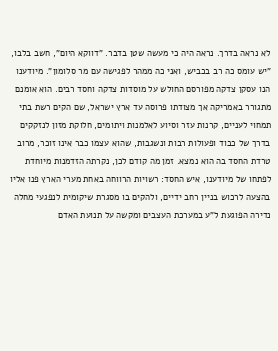לא נראה בדרך. נראה היה כי מעשה שטן בדבר. "דווקא היום", חשב בלבו, "יש עומס כה רב בכביש, ואני כה ממהר לפגישה עם מר סלומון". מיודענו הנו עסקן צדקה מפורסם החולש על מוסדות צדקה וחסד רבים. הוא אומנם מתגורר באמריקה אך מצודתו פרוסה עד ארץ ישראל, שם הקים רשת בתי תמחוי לעניים, קרנות עזר וסיוע לאלמנות ויתומים, חלוקת מזון לנזקקים בדרך של כבוד ופעולות רבות ונשגבות, שהוא עצמו כבר אינו זוכר, מרוב טרדת החסד בה הוא נמצא. זמן מה קודם לכן, נקרתה הזדמנות מיוחדת לפתחו של מיודענו, איש החסד: רשויות הרווחה באחת מערי הארץ פנו אליו בהצעה לרכוש בניין רחב ידיים, ולהקים בו מסגרת שיקומית לנפגעי מחלה נדירה הפוגעת ל"ע במערכת העצבים ומקשה על תנועת האדם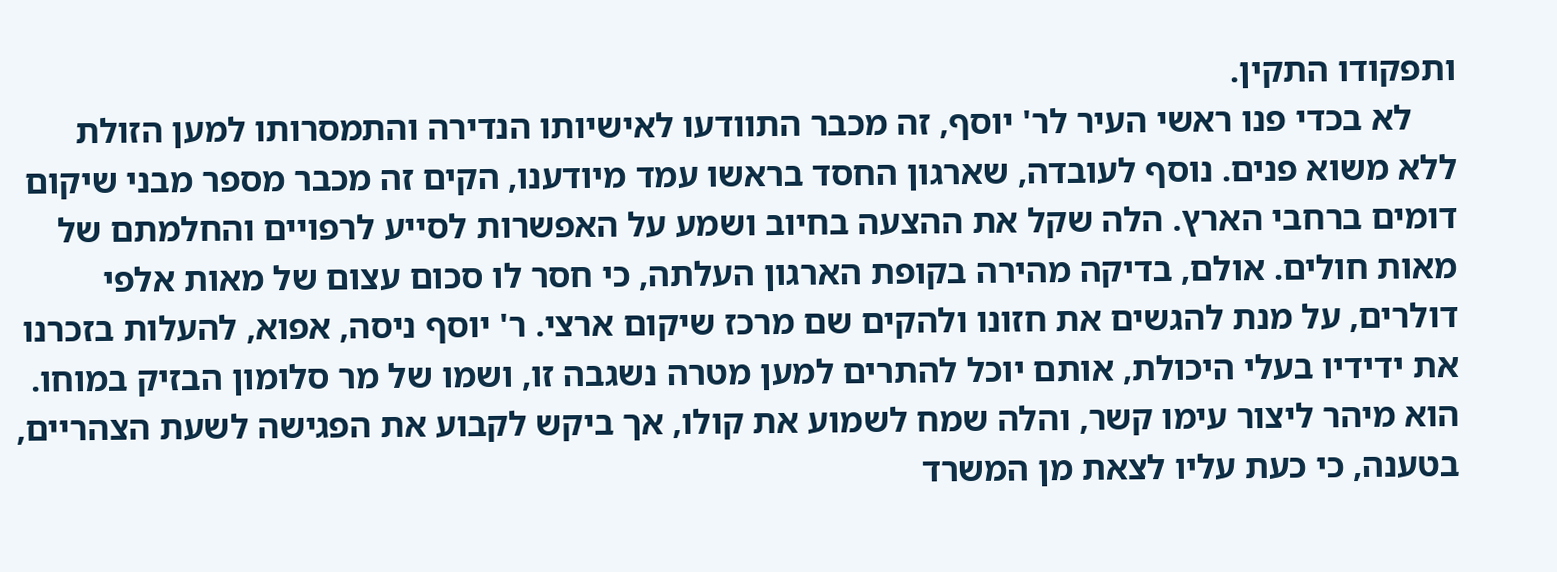ותפקודו התקין.
     לא בכדי פנו ראשי העיר לר' יוסף, זה מכבר התוודעו לאישיותו הנדירה והתמסרותו למען הזולת ללא משוא פנים. נוסף לעובדה, שארגון החסד בראשו עמד מיודענו, הקים זה מכבר מספר מבני שיקום דומים ברחבי הארץ. הלה שקל את ההצעה בחיוב ושמע על האפשרות לסייע לרפויים והחלמתם של מאות חולים. אולם, בדיקה מהירה בקופת הארגון העלתה, כי חסר לו סכום עצום של מאות אלפי דולרים, על מנת להגשים את חזונו ולהקים שם מרכז שיקום ארצי. ר' יוסף ניסה, אפוא, להעלות בזכרנו את ידידיו בעלי היכולת, אותם יוכל להתרים למען מטרה נשגבה זו, ושמו של מר סלומון הבזיק במוחו. הוא מיהר ליצור עימו קשר, והלה שמח לשמוע את קולו, אך ביקש לקבוע את הפגישה לשעת הצהריים, בטענה, כי כעת עליו לצאת מן המשרד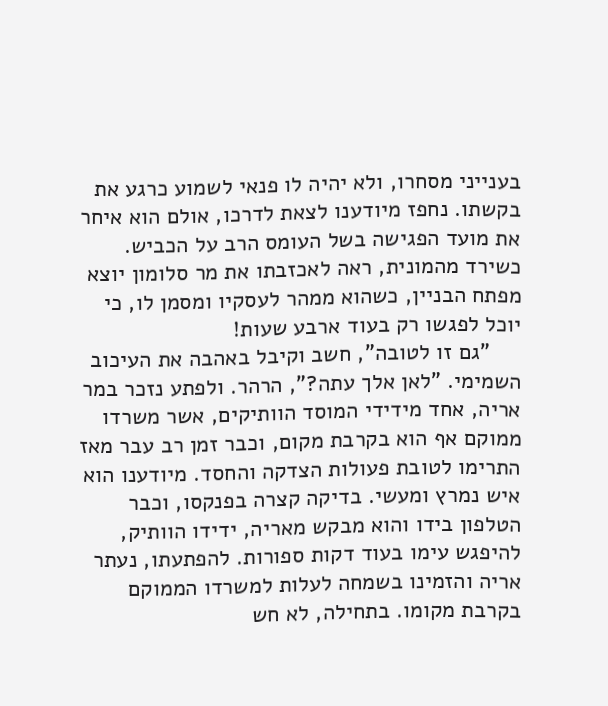בענייני מסחרו, ולא יהיה לו פנאי לשמוע כרגע את בקשתו. נחפז מיודענו לצאת לדרכו, אולם הוא איחר את מועד הפגישה בשל העומס הרב על הכביש. כשירד מהמונית, ראה לאכזבתו את מר סלומון יוצא מפתח הבניין, כשהוא ממהר לעסקיו ומסמן לו, כי יוכל לפגשו רק בעוד ארבע שעות!
     "גם זו לטובה", חשב וקיבל באהבה את העיכוב השמימי. "לאן אלך עתה?", הרהר. ולפתע נזכר במר אריה, אחד מידידי המוסד הוותיקים, אשר משרדו ממוקם אף הוא בקרבת מקום, וכבר זמן רב עבר מאז התרימו לטובת פעולות הצדקה והחסד. מיודענו הוא איש נמרץ ומעשי. בדיקה קצרה בפנקסו, וכבר הטלפון בידו והוא מבקש מאריה, ידידו הוותיק, להיפגש עימו בעוד דקות ספורות. להפתעתו, נעתר אריה והזמינו בשמחה לעלות למשרדו הממוקם בקרבת מקומו. בתחילה, לא חש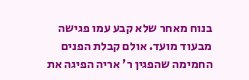בנוח מאחר שלא קבע עמו פגישה מבעוד מועד. אולם קבלת הפנים החמימה שהפגין ר' אריה הפיגה את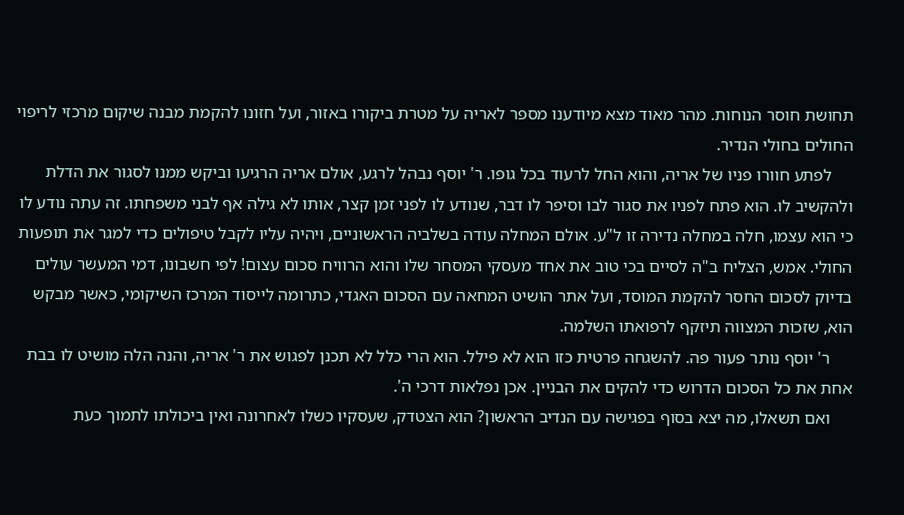תחושת חוסר הנוחות. מהר מאוד מצא מיודענו מספר לאריה על מטרת ביקורו באזור, ועל חזונו להקמת מבנה שיקום מרכזי לריפוי החולים בחולי הנדיר.
     לפתע חוורו פניו של אריה, והוא החל לרעוד בכל גופו. ר' יוסף נבהל לרגע, אולם אריה הרגיעו וביקש ממנו לסגור את הדלת ולהקשיב לו. הוא פתח לפניו את סגור לבו וסיפר לו דבר, שנודע לו לפני זמן קצר, אותו לא גילה אף לבני משפחתו. זה עתה נודע לו כי הוא עצמו, חלה במחלה נדירה זו ל"ע. אולם המחלה עודה בשלביה הראשוניים, ויהיה עליו לקבל טיפולים כדי למגר את תופעות החולי. אמש, הצליח ב"ה לסיים בכי טוב את אחד מעסקי המסחר שלו והוא הרוויח סכום עצום! לפי חשבונו, דמי המעשר עולים בדיוק לסכום החסר להקמת המוסד, ועל אתר הושיט המחאה עם הסכום האגדי, כתרומה לייסוד המרכז השיקומי, כאשר מבקש הוא, שזכות המצווה תיזקף לרפואתו השלמה.
     ר' יוסף נותר פעור פה. להשגחה פרטית כזו הוא לא פילל. הוא הרי כלל לא תכנן לפגוש את ר' אריה, והנה הלה מושיט לו בבת אחת את כל הסכום הדרוש כדי להקים את הבניין. אכן נפלאות דרכי ה'.
     ואם תשאלו, מה יצא בסוף בפגישה עם הנדיב הראשון? הוא הצטדק, שעסקיו כשלו לאחרונה ואין ביכולתו לתמוך כעת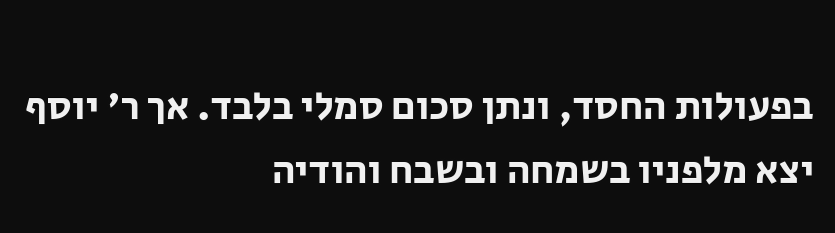בפעולות החסד, ונתן סכום סמלי בלבד. אך ר' יוסף יצא מלפניו בשמחה ובשבח והודיה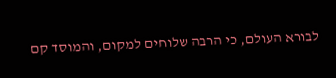לבורא העולם, כי הרבה שלוחים למקום, והמוסד קם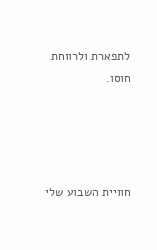לתפארת ולרווחת חוסו.




חוויית השבוע שלי